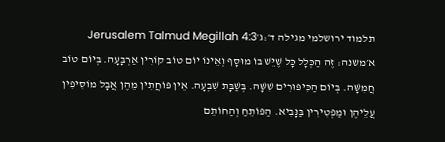תלמוד ירושלמי מגילה ד׳:ג׳Jerusalem Talmud Megillah 4:3
א׳משנה: זֶה הַכְּלָל כָּל שֶׁיֵּשׁ בּוֹ מוּסָף וְאֵינוֹ יוֹם טוֹב קוֹרִין אַרְבָּעָה. בְּיוֹם טוֹב חֲמִשָּׁה. בְּיוֹם הַכִּיפּוּרִים שִׁשָּׁה. בְּשַׁבָּת שִׁבְעָה. אֵין פּוֹחֲתִין מֵהֶן אֲבָל מוֹסִיפִין עֲלֵיהֶן וּמַפְטִירִין בַּנָּבִיא. הַפּוֹתֵחַ וְהַחוֹתֵם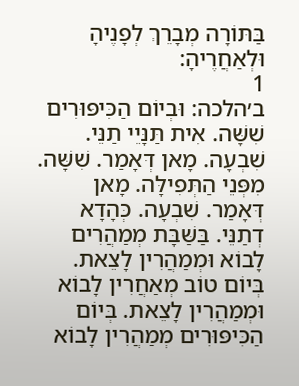בַּתּוֹרָה מְבָרֵךְ לְפָנֶיהָ וּלְאַחֲרֶיהָ:
1
ב׳הלכה: וּבְיוֹם הַכִּיפּוּרִים שִׁשָּׁה. אִית תַּנָּיֵי תַנֵּי. שִׁבְעָה. מָאן דְּאָמַר. שִׁשָּׁה. מִפְּנֵי הַתְּפִילָּה. מָאן דְּאָמַר. שִׁבְעָה. כְּהָדָא דְתַנֵּי. בַּשַּׁבָּת מְמַהֲרִים לָבוֹא וּמְמַהֲרִין לָצֵאת. בְּיוֹם טוֹב מְאַחֲרִין לָבוֹא וּמְמַהֲרִין לָצֵאת. בְּיוֹם הַכִּיפּוּרִים מְמַהֲרִין לָבוֹא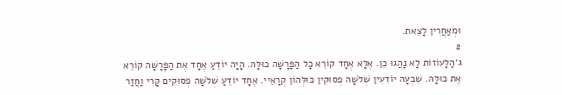וּמְאַחֲרִין לָצֵאת.
2
ג׳הַלָּעוֹזוֹת לָא נָהֲגוּ כֵן. אֶלָּא אֶחָד קוֹרֵא כָל הַפָּרָשָׁה כוּלָּהּ. הָיָה יוֹדֵעַ אֶחָד אֶת הַפָּרָשָׁה קוֹרֵא אֶת כּוּלָּהּ. שִׁבְעָה יוֹדִעִין שְׁלֹשָׁה פְסוּקִין כּוּלְּהוֹן קְרָאֵיי. אֶחָד יוֹדֵעַ שְׁלֹשָׁה פְסוּקִים קָרִי וַחֲזַר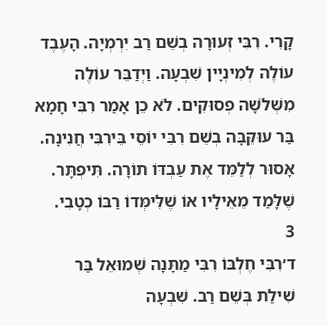קָרִי. רִבִּי זְעוּרָה בְשֵׁם רַב יִרְמְיָה. הָעֶבֶד עוֹלֶה לְמִינְיָין שִׁבְעָה. וַיְדַבֵּר עוֹלֶה מִשְּׁלֹשָׁה פְסוּקִים. לֹא כֵן אָמַר רִבִּי חָמָא בַּר עוּקֵּבָּה בְשֵׁם רִבִּי יוֹסֵי בֵּירִבִּי חֲנִינָה. אָסוּר לְלַמֵּד אֶת עַבְדּוֹ תוֹרָה. תִּיפְתָּר. שֶׁלָּמַד מֵאֵילָיו אוֹ שֶׁלִּימְּדוֹ רַבּוֹ כְטָבִי.
3
ד׳רִבִּי חֶלְבּוֹ רִבִּי מַתָּנָה שְׁמוּאֵל בַּר שִׁילַת בְּשֵׁם רַב. שִׁבְעָה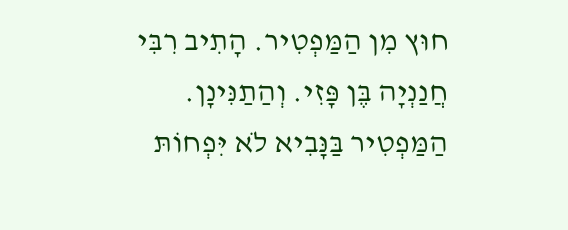חוּץ מִן הַמַּפְטִיר. הָתִיב רִבִּי חֲנַנְיָה בֶּן פָּזִי. וְהַתַנִּינָן. הַמַּפְטִיר בַּנָּבִיא לֹא יִּפְחוֹתּ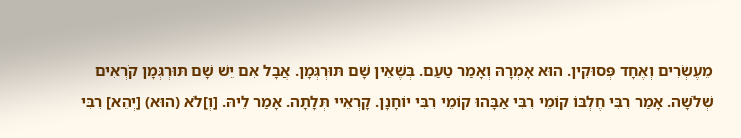מֵעֶשְׂרִים וְאֶחָד פְּסוּקִין. הוּא אָמְרָהּ וְאָמַר טַעַם. בְּשֶׁאֵין שָׁם תּוּרְגְּמָן. אֲבָל אִם יֵשׁ שָׁם תּוּרְגְּמָן קֹרְאִים שְׁלֹשָׁה. אָמַר רִבִּי חֶלְבּוֹ קוֹמֵי רִבִּי אַבָּהוּ קוֹמֵי רִבִּי יוֹחָנָן. קָרְאֵיי תְּלָתָה. אָמַר לֵיהּ. [וְ]לֹא (הוּא) [יְהֵא] רִבִּי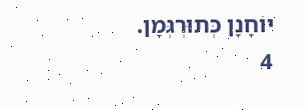יוֹחָנָן כְּתוּרְגְּמָן.
4